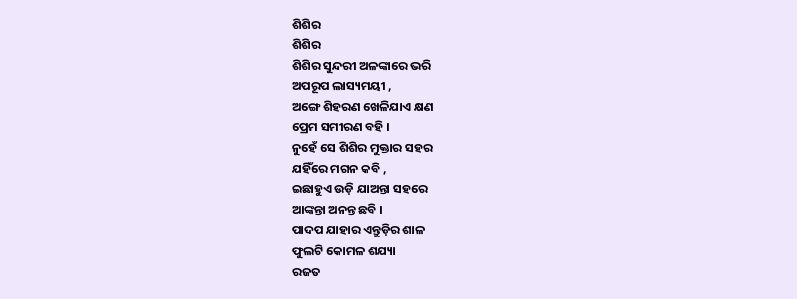ଶିଶିର
ଶିଶିର
ଶିଶିର ସୁନ୍ଦରୀ ଅଳଙ୍କାରେ ଭରି
ଅପରୂପ ଲାସ୍ୟମୟୀ ,
ଅଙ୍ଗେ ଶିହରଣ ଖେଳିଯାଏ କ୍ଷଣ
ପ୍ରେମ ସମୀରଣ ବହି ।
ନୁହେଁ ସେ ଶିଶିର ମୁକ୍ତାର ସହର
ଯହିଁରେ ମଗନ କବି ,
ଇଛାହୁଏ ଉଡ଼ି ଯାଅନ୍ତା ସହରେ
ଆଙ୍କନ୍ତା ଅନନ୍ତ ଛବି ।
ପାଦପ ଯାହାର ଏନ୍ତୁଡ଼ିର ଶାଳ
ଫୁଲଟି କୋମଳ ଶଯ୍ୟା
ରଜତ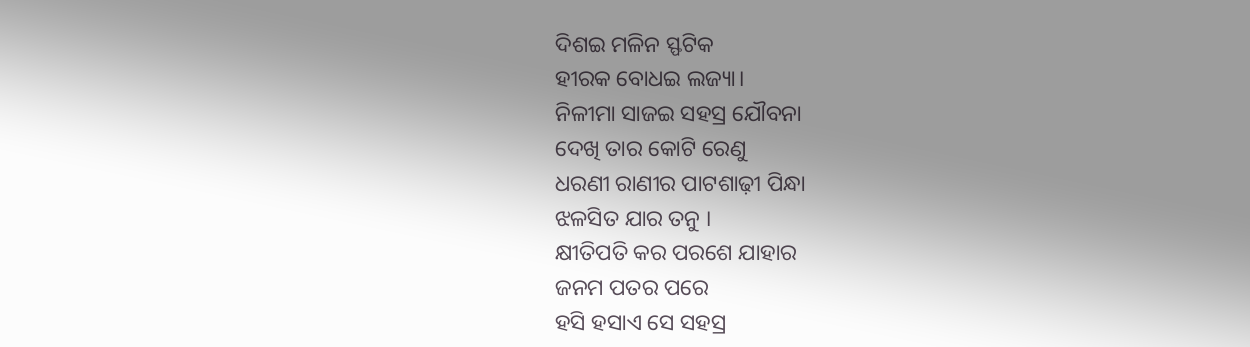ଦିଶଇ ମଳିନ ସ୍ଫଟିକ
ହୀରକ ବୋଧଇ ଲଜ୍ୟା।
ନିଳୀମା ସାଜଇ ସହସ୍ର ଯୌବନା
ଦେଖି ତାର କୋଟି ରେଣୁ
ଧରଣୀ ରାଣୀର ପାଟଶାଢ଼ୀ ପିନ୍ଧା
ଝଳସିତ ଯାର ତନୁ ।
କ୍ଷୀତିପତି କର ପରଶେ ଯାହାର
ଜନମ ପତର ପରେ
ହସି ହସାଏ ସେ ସହସ୍ର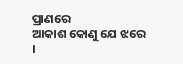ପ୍ରାଣରେ
ଆକାଶ କୋଣୁ ଯେ ଝରେ ।